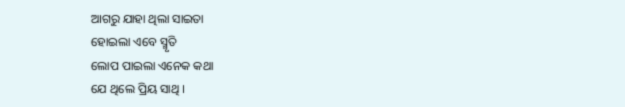ଆଗରୁ ଯାହା ଥିଲା ସାଇତା
ହୋଇଲା ଏବେ ସ୍ମୃତି
ଲୋପ ପାଇଲା ଏନେକ କଥା
ଯେ ଥିଲେ ପ୍ରିୟ ସାଥି ।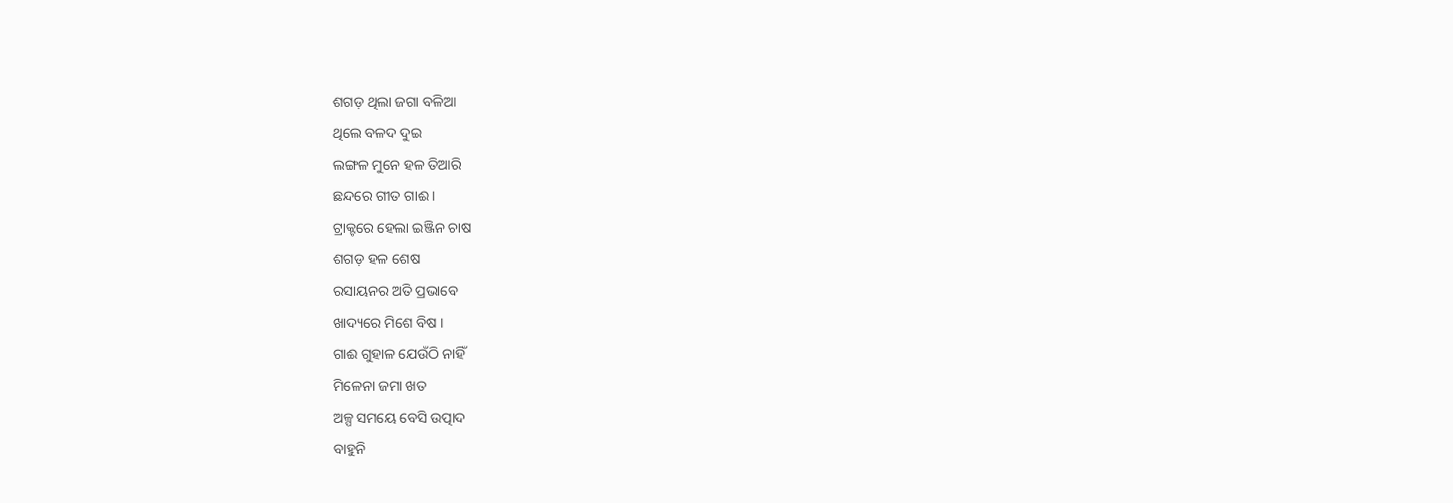ଶଗଡ଼ ଥିଲା ଜଗା ବଳିଆ
ଥିଲେ ବଳଦ ଦୁଇ
ଲଙ୍ଗଳ ମୁନେ ହଳ ତିଆରି
ଛନ୍ଦରେ ଗୀତ ଗାଈ ।
ଟ୍ରାକ୍ଟରେ ହେଲା ଇଞ୍ଜିନ ଚାଷ
ଶଗଡ଼ ହଳ ଶେଷ
ରସାୟନର ଅତି ପ୍ରଭାବେ
ଖାଦ୍ୟରେ ମିଶେ ବିଷ ।
ଗାଈ ଗୁହାଳ ଯେଉଁଠି ନାହିଁ
ମିଳେନା ଜମା ଖତ
ଅଳ୍ପ ସମୟେ ବେସି ଉତ୍ପାଦ
ବାହୁନି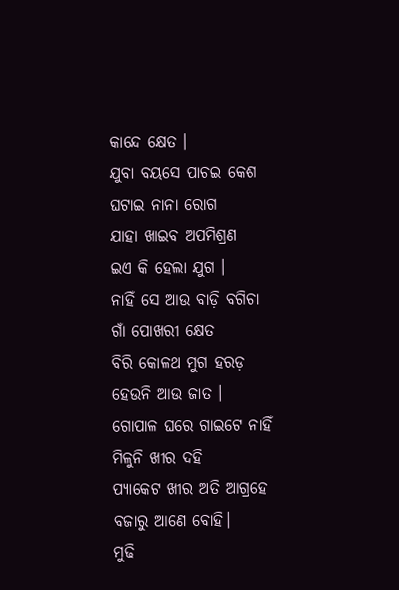କାନ୍ଦେ କ୍ଷେତ ।
ଯୁବା ବୟସେ ପାଚଇ କେଶ
ଘଟାଇ ନାନା ରୋଗ
ଯାହା ଖାଇବ ଅପମିଶ୍ରଣ
ଇଏ କି ହେଲା ଯୁଗ ।
ନାହିଁ ସେ ଆଉ ବାଡ଼ି ବଗିଚା
ଗାଁ ପୋଖରୀ କ୍ଷେତ
ବିରି କୋଳଥ ମୁଗ ହରଡ଼
ହେଉନି ଆଉ ଜାତ ।
ଗୋପାଳ ଘରେ ଗାଇଟେ ନାହିଁ
ମିଳୁନି ଖୀର ଦହି
ପ୍ୟାକେଟ ଖୀର ଅତି ଆଗ୍ରହେ
ବଜାରୁ ଆଣେ ବୋହି।
ମୁଢି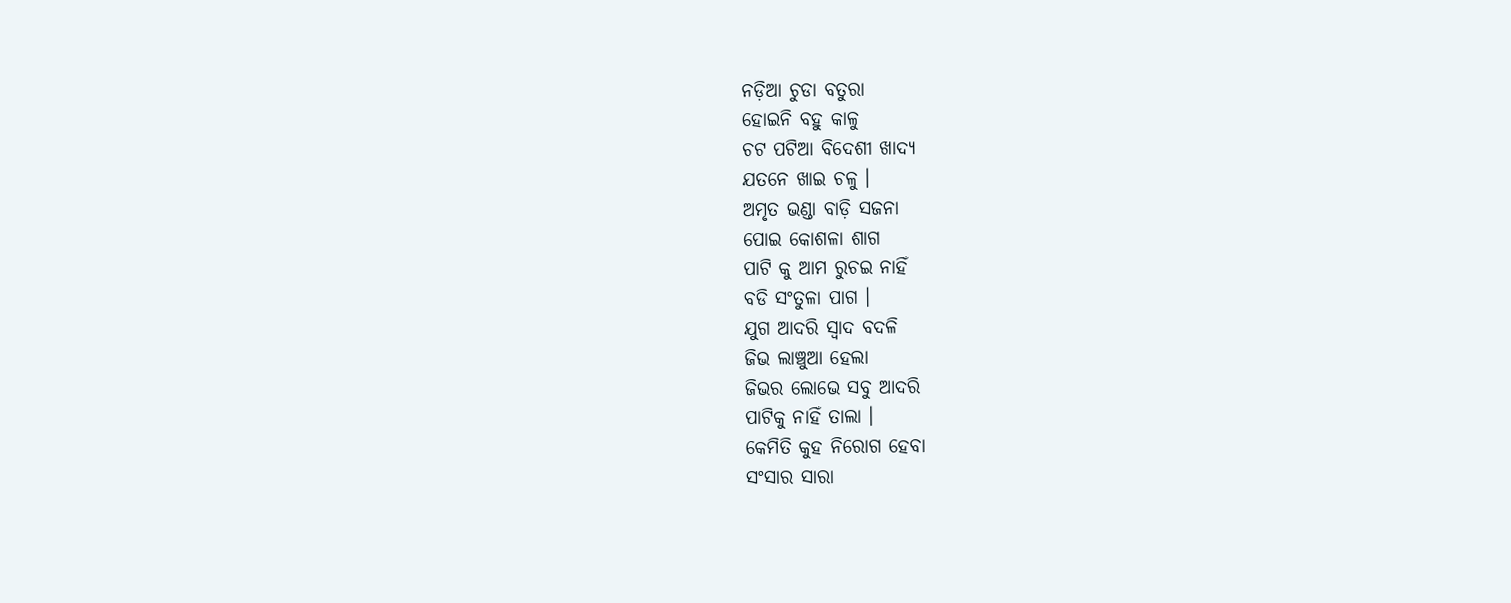ନଡ଼ିଆ ଚୁଡା ବତୁରା
ହୋଇନି ବହୁ କାଳୁ
ଚଟ ପଟିଆ ବିଦେଶୀ ଖାଦ୍ୟ
ଯତନେ ଖାଇ ଚଳୁ ।
ଅମୃତ ଭଣ୍ଡା ବାଡ଼ି ସଜନା
ପୋଇ କୋଶଳା ଶାଗ
ପାଟି କୁ ଆମ ରୁଚଇ ନାହିଁ
ବଡି ସଂତୁଳା ପାଗ ।
ଯୁଗ ଆଦରି ସ୍ୱାଦ ବଦଳି
ଜିଭ ଲାଞ୍ଚୁଆ ହେଲା
ଜିଭର ଲୋଭେ ସବୁ ଆଦରି
ପାଟିକୁ ନାହିଁ ତାଲା ।
କେମିତି କୁହ ନିରୋଗ ହେବା
ସଂସାର ସାରା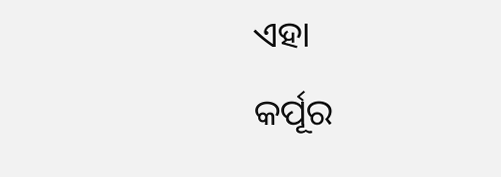ଏହା
କର୍ପୂର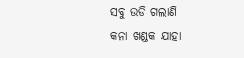ସବୁ ଉଡି ଗଲାଣି
କନା ଖଣ୍ଡକ ଯାହା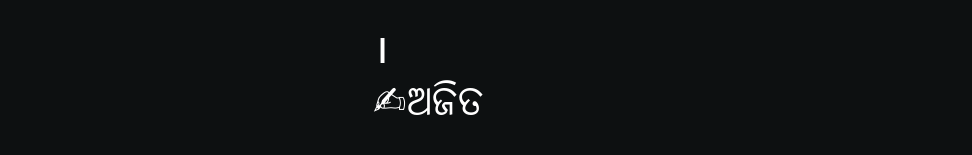।
✍ଅଜିତ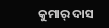କୁମାର୍ ଦାସ